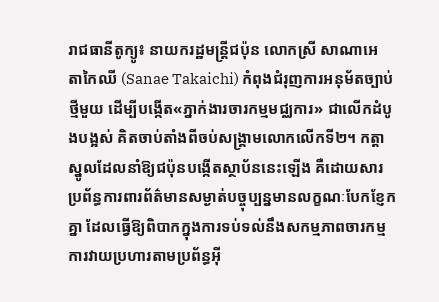រាជធានីតូក្យូ៖ នាយករដ្ឋមន្ត្រីជប៉ុន លោកស្រី សាណាអេ តាកៃឈី (Sanae Takaichi) កំពុងជំរុញការអនុម័តច្បាប់ថ្មីមួយ ដើម្បីបង្កើត«ភ្នាក់ងារចារកម្មមជ្ឈការ» ជាលើកដំបូងបង្អស់ គិតចាប់តាំងពីចប់សង្គ្រាមលោកលើកទី២។ កត្តាស្នូលដែលនាំឱ្យជប៉ុនបង្កើតស្ថាប័ននេះឡើង គឺដោយសារប្រព័ន្ធការពារព័ត៌មានសម្ងាត់បច្ចុប្បន្នមានលក្ខណៈបែកខ្ញែកគ្នា ដែលធ្វើឱ្យពិបាកក្នុងការទប់ទល់នឹងសកម្មភាពចារកម្ម ការវាយប្រហារតាមប្រព័ន្ធអ៊ី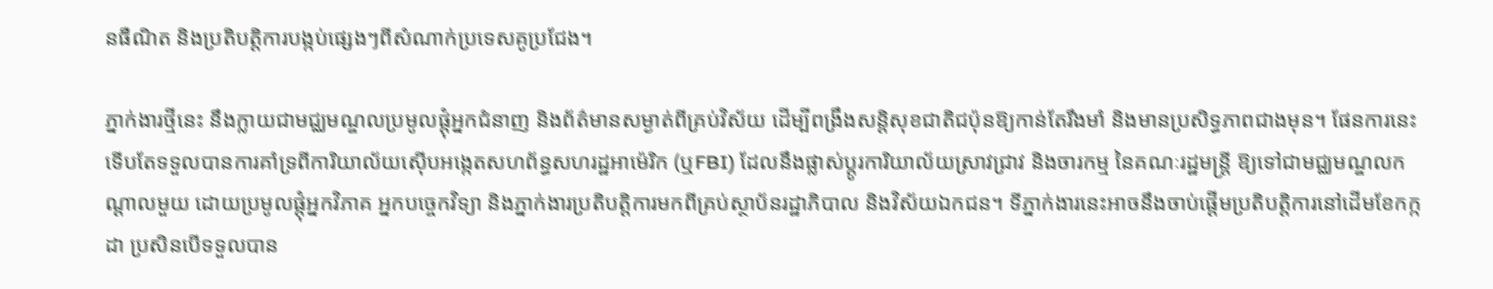នធឺណិត និងប្រតិបត្តិការបង្កប់ផ្សេងៗពីសំណាក់ប្រទេសគូប្រជែង។

ភ្នាក់ងារថ្មីនេះ នឹងក្លាយជាមជ្ឈមណ្ឌលប្រមូលផ្តុំអ្នកជំនាញ និងព័ត៌មានសម្ងាត់ពីគ្រប់វិស័យ ដើម្បីពង្រឹងសន្តិសុខជាតិជប៉ុនឱ្យកាន់តែរឹងមាំ និងមានប្រសិទ្ធភាពជាងមុន។ ផែនការនេះ ទើបតែទទួលបានការគាំទ្រពីការិយាល័យស៊ើបអង្កេតសហព័ន្ធសហរដ្ឋអាម៉េរិក (ឬFBI) ដែលនឹងផ្លាស់ប្ដូរការិយាល័យស្រាវជ្រាវ និងចារកម្ម នៃគណៈរដ្ឋមន្ត្រី ឱ្យទៅជាមជ្ឈមណ្ឌលកណ្តាលមួយ ដោយប្រមូលផ្តុំអ្នកវិភាគ អ្នកបច្ចេកវិទ្យា និងភ្នាក់ងារប្រតិបត្តិការមកពីគ្រប់ស្ថាប័នរដ្ឋាភិបាល និងវិស័យឯកជន។ ទីភ្នាក់ងារនេះអាចនឹងចាប់ផ្តើមប្រតិបត្តិការនៅដើមខែកក្កដា ប្រសិនបើទទួលបាន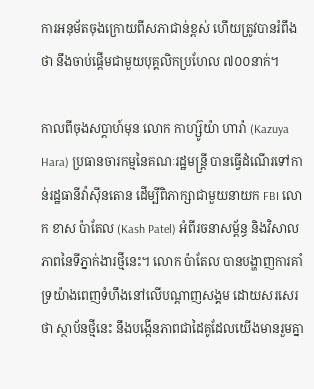ការអនុម័តចុងក្រោយពីសភាជាន់ខ្ពស់ ហើយត្រូវបានរំពឹងថា នឹងចាប់ផ្តើមជាមួយបុគ្គលិកប្រហែល ៧០០នាក់។

កាលពីចុងសប្តាហ៍មុន លោក កាហ្ស៊ូយ៉ា ហារ៉ា (Kazuya Hara) ប្រធានចារកម្មនៃគណៈរដ្ឋមន្ត្រី បានធ្វើដំណើរទៅកាន់រដ្ឋធានីវ៉ាស៊ីនតោន ដើម្បីពិភាក្សាជាមួយនាយក FBI លោក ខាស ប៉ាតែល (Kash Patel) អំពីរចនាសម្ព័ន្ធ និងវិសាលភាពនៃទីភ្នាក់ងារថ្មីនេះ។ លោក ប៉ាតែល បានបង្ហាញការគាំទ្រយ៉ាងពេញទំហឹងនៅលើបណ្តាញសង្គម ដោយសរសេរថា ស្ថាប័នថ្មីនេះ នឹងបង្កើនភាពជាដៃគូដែលយើងមានរួមគ្នា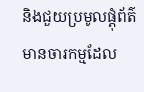និងជួយប្រមូលផ្តុំព័ត៌មានចារកម្មដែល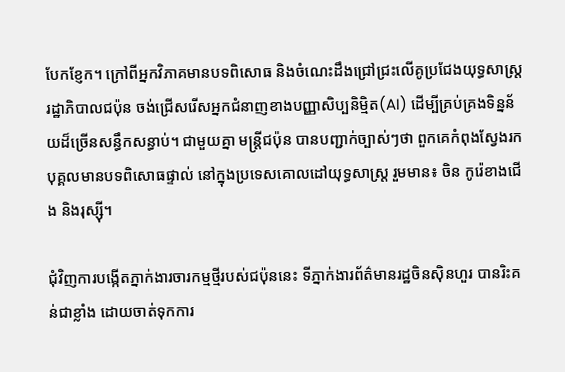បែកខ្ញែក។ ក្រៅពីអ្នកវិភាគមានបទពិសោធ និងចំណេះដឹងជ្រៅជ្រះលើគូប្រជែងយុទ្ធសាស្ត្រ រដ្ឋាភិបាលជប៉ុន ចង់ជ្រើសរើសអ្នកជំនាញខាងបញ្ញាសិប្បនិម្មិត(AI) ដើម្បីគ្រប់គ្រងទិន្នន័យដ៏ច្រើនសន្ធឹកសន្ធាប់។ ជាមួយគ្នា មន្ត្រីជប៉ុន បានបញ្ជាក់ច្បាស់ៗថា ពួកគេកំពុងស្វែងរកបុគ្គលមានបទពិសោធផ្ទាល់ នៅក្នុងប្រទេសគោលដៅយុទ្ធសាស្ត្រ រួមមាន៖ ចិន កូរ៉េខាងជើង និងរុស្ស៊ី។

ជុំវិញការបង្កើតភ្នាក់ងារចារកម្មថ្មីរបស់ជប៉ុននេះ ទីភ្នាក់ងារព័ត៌មានរដ្ឋចិនស៊ិនហួរ បានរិះគន់ជាខ្លាំង ដោយចាត់ទុកការ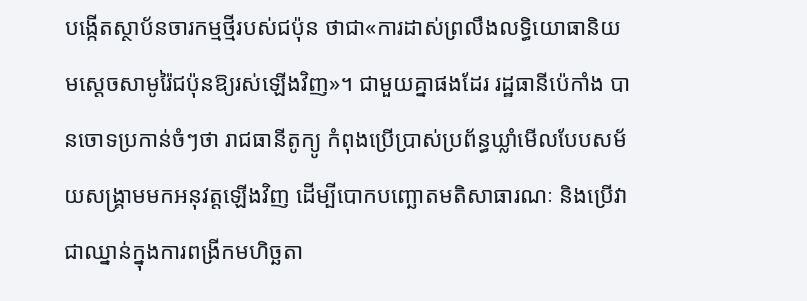បង្កើតស្ថាប័នចារកម្មថ្មីរបស់ជប៉ុន ថាជា«ការដាស់ព្រលឹងលទ្ធិយោធានិយមស្តេចសាមូរ៉ៃជប៉ុនឱ្យរស់ឡើងវិញ»។ ជាមួយគ្នាផងដែរ រដ្ឋធានីប៉េកាំង បានចោទប្រកាន់ចំៗថា រាជធានីតូក្យូ កំពុងប្រើប្រាស់ប្រព័ន្ធឃ្លាំមើលបែបសម័យសង្គ្រាមមកអនុវត្តឡើងវិញ ដើម្បីបោកបញ្ឆោតមតិសាធារណៈ និងប្រើវាជាឈ្នាន់ក្នុងការពង្រីកមហិច្ឆតា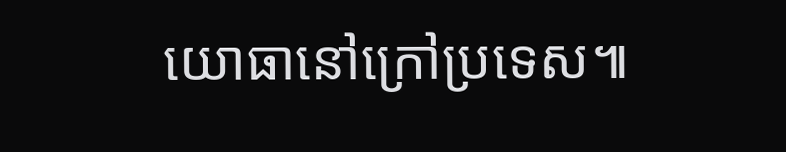យោធានៅក្រៅប្រទេស៕